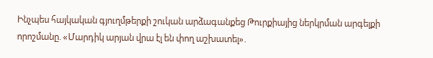Ինչպես հայկական գյուղմթերքի շուկան արձագանքեց Թուրքիայից ներկրման արգելքի որոշմանը. «Մարդիկ արյան վրա էլ են փող աշխատել».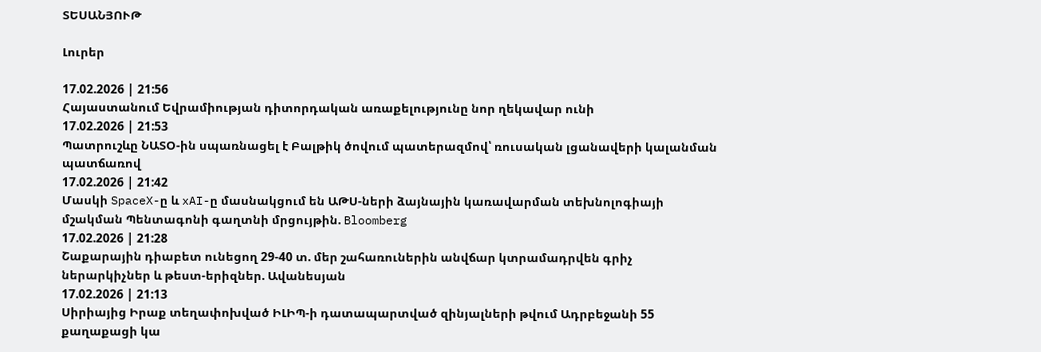ՏԵՍԱՆՅՈՒԹ

Լուրեր

17.02.2026 | 21:56
Հայաստանում Եվրամիության դիտորդական առաքելությունը նոր ղեկավար ունի
17.02.2026 | 21:53
Պատրուշևը ՆԱՏՕ-ին սպառնացել է Բալթիկ ծովում պատերազմով՝ ռուսական լցանավերի կալանման պատճառով
17.02.2026 | 21:42
Մասկի SpaceX-ը և xAI-ը մասնակցում են ԱԹՍ-ների ձայնային կառավարման տեխնոլոգիայի մշակման Պենտագոնի գաղտնի մրցույթին. Bloomberg
17.02.2026 | 21:28
Շաքարային դիաբետ ունեցող 29-40 տ. մեր շահառուներին անվճար կտրամադրվեն գրիչ ներարկիչներ և թեստ-երիզներ. Ավանեսյան
17.02.2026 | 21:13
Սիրիայից Իրաք տեղափոխված ԻԼԻՊ-ի դատապարտված զինյալների թվում Ադրբեջանի 55 քաղաքացի կա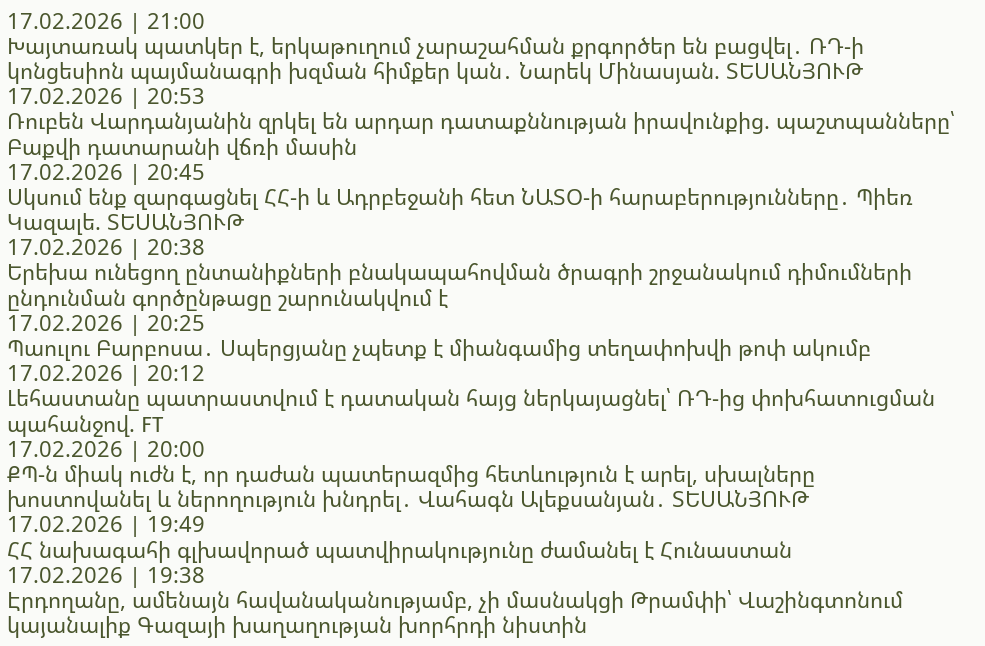17.02.2026 | 21:00
Խայտառակ պատկեր է, երկաթուղում չարաշահման քրգործեր են բացվել․ ՌԴ-ի կոնցեսիոն պայմանագրի խզման հիմքեր կան․ Նարեկ Մինասյան. ՏԵՍԱՆՅՈՒԹ
17.02.2026 | 20:53
Ռուբեն Վարդանյանին զրկել են արդար դատաքննության իրավունքից. պաշտպանները՝ Բաքվի դատարանի վճռի մասին
17.02.2026 | 20:45
Սկսում ենք զարգացնել ՀՀ-ի և Ադրբեջանի հետ ՆԱՏՕ-ի հարաբերությունները․ Պիեռ Կազալե. ՏԵՍԱՆՅՈՒԹ
17.02.2026 | 20:38
Երեխա ունեցող ընտանիքների բնակապահովման ծրագրի շրջանակում դիմումների ընդունման գործընթացը շարունակվում է
17.02.2026 | 20:25
Պաուլու Բարբոսա․ Սպերցյանը չպետք է միանգամից տեղափոխվի թոփ ակումբ
17.02.2026 | 20:12
Լեհաստանը պատրաստվում է դատական հայց ներկայացնել՝ ՌԴ-ից փոխհատուցման պահանջով. FT
17.02.2026 | 20:00
ՔՊ-ն միակ ուժն է, որ դաժան պատերազմից հետևություն է արել, սխալները խոստովանել և ներողություն խնդրել․ Վահագն Ալեքսանյան․ ՏԵՍԱՆՅՈՒԹ
17.02.2026 | 19:49
ՀՀ նախագահի գլխավորած պատվիրակությունը ժամանել է Հունաստան
17.02.2026 | 19:38
Էրդողանը, ամենայն հավանականությամբ, չի մասնակցի Թրամփի՝ Վաշինգտոնում կայանալիք Գազայի խաղաղության խորհրդի նիստին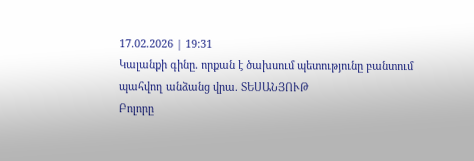17.02.2026 | 19:31
Կալանքի գինը․ որքան է ծախսում պետությունը բանտում պահվող անձանց վրա. ՏԵՍԱՆՅՈՒԹ
Բոլորը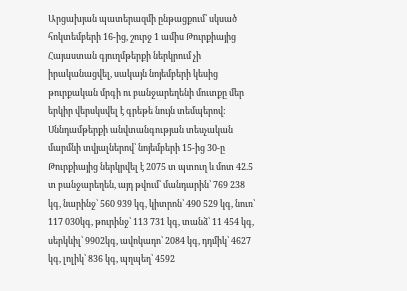Արցախյան պատերազմի ընթացքում՝ սկսած հոկտեմբերի 16-ից, շուրջ 1 ամիս Թուրքիայից Հայաստան գյուղմթերքի ներկրում չի իրականացվել, սակայն նոյեմբերի կեսից թուրքական մրգի ու բանջարեղենի մուտքը մեր երկիր վերսկսվել է գրեթե նույն տեմպերով: Սննդամթերքի անվտանգության տեսչական մարմնի տվյալներով՝ նոյեմբերի 15-ից 30-ը Թուրքիայից ներկրվել է 2075 տ պտուղ և մոտ 42.5 տ բանջարեղեն, այդ թվում՝ մանդարին՝ 769 238 կգ, նարինջ՝ 560 939 կգ, կիտրոն՝ 490 529 կգ, նուռ՝ 117 030կգ, թուրինջ՝ 113 731 կգ, տանձ՝ 11 454 կգ, սերկևիլ՝ 9902կգ, ավոկադո՝ 2084 կգ, դդմիկ՝ 4627 կգ, լոլիկ՝ 836 կգ, պղպեղ՝ 4592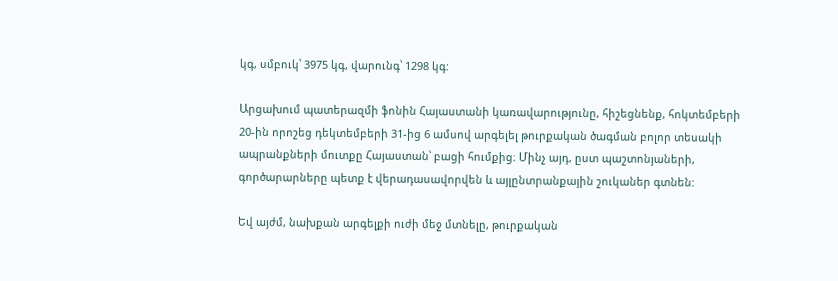կգ, սմբուկ՝ 3975 կգ, վարունգ՝ 1298 կգ:

Արցախում պատերազմի ֆոնին Հայաստանի կառավարությունը, հիշեցնենք, հոկտեմբերի 20-ին որոշեց դեկտեմբերի 31-ից 6 ամսով արգելել թուրքական ծագման բոլոր տեսակի ապրանքների մուտքը Հայաստան՝ բացի հումքից։ Մինչ այդ, ըստ պաշտոնյաների, գործարարները պետք է վերադասավորվեն և այլընտրանքային շուկաներ գտնեն:

Եվ այժմ, նախքան արգելքի ուժի մեջ մտնելը, թուրքական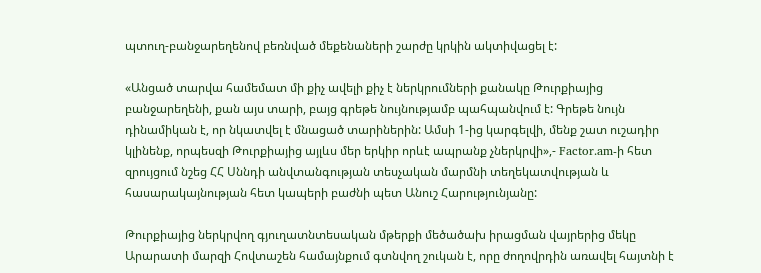պտուղ-բանջարեղենով բեռնված մեքենաների շարժը կրկին ակտիվացել է:

«Անցած տարվա համեմատ մի քիչ ավելի քիչ է ներկրումների քանակը Թուրքիայից բանջարեղենի, քան այս տարի, բայց գրեթե նույնությամբ պահպանվում է: Գրեթե նույն դինամիկան է, որ նկատվել է մնացած տարիներին: Ամսի 1-ից կարգելվի, մենք շատ ուշադիր կլինենք, որպեսզի Թուրքիայից այլևս մեր երկիր որևէ ապրանք չներկրվի»,- Factor.am-ի հետ զրույցում նշեց ՀՀ Սննդի անվտանգության տեսչական մարմնի տեղեկատվության և հասարակայնության հետ կապերի բաժնի պետ Անուշ Հարությունյանը:

Թուրքիայից ներկրվող գյուղատնտեսական մթերքի մեծածախ իրացման վայրերից մեկը Արարատի մարզի Հովտաշեն համայնքում գտնվող շուկան է, որը ժողովրդին առավել հայտնի է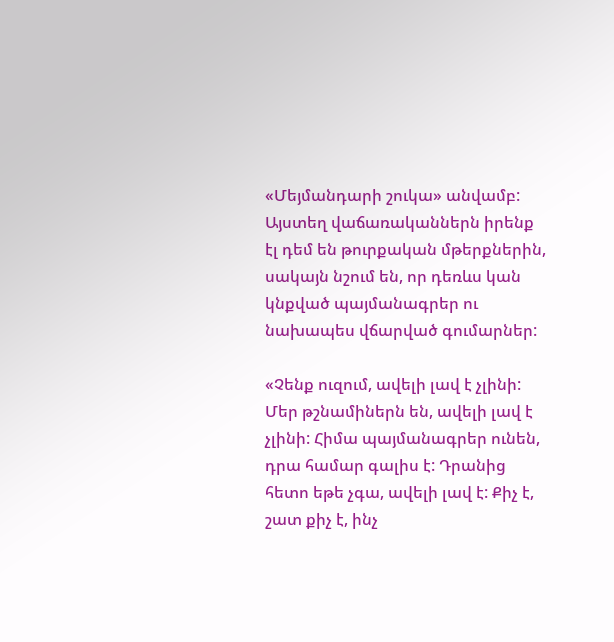«Մեյմանդարի շուկա» անվամբ: Այստեղ վաճառականներն իրենք էլ դեմ են թուրքական մթերքներին, սակայն նշում են, որ դեռևս կան կնքված պայմանագրեր ու նախապես վճարված գումարներ:

«Չենք ուզում, ավելի լավ է չլինի: Մեր թշնամիներն են, ավելի լավ է չլինի: Հիմա պայմանագրեր ունեն, դրա համար գալիս է: Դրանից հետո եթե չգա, ավելի լավ է: Քիչ է, շատ քիչ է, ինչ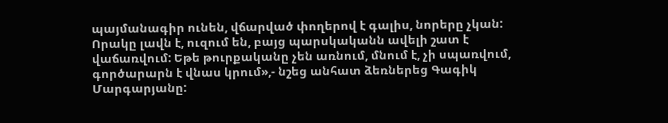պայմանագիր ունեն, վճարված փողերով է գալիս, նորերը չկան: Որակը լավն է, ուզում են, բայց պարսկականն ավելի շատ է վաճառվում: Եթե թուրքականը չեն առնում, մնում է, չի սպառվում, գործարարն է վնաս կրում»,- նշեց անհատ ձեռներեց Գագիկ Մարգարյանը: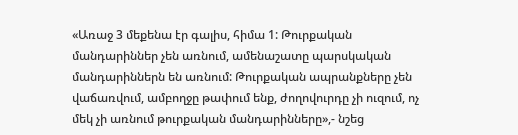«Առաջ 3 մեքենա էր գալիս, հիմա 1: Թուրքական մանդարիններ չեն առնում, ամենաշատը պարսկական մանդարիններն են առնում: Թուրքական ապրանքները չեն վաճառվում, ամբողջը թափում ենք, ժողովուրդը չի ուզում, ոչ մեկ չի առնում թուրքական մանդարինները»,- նշեց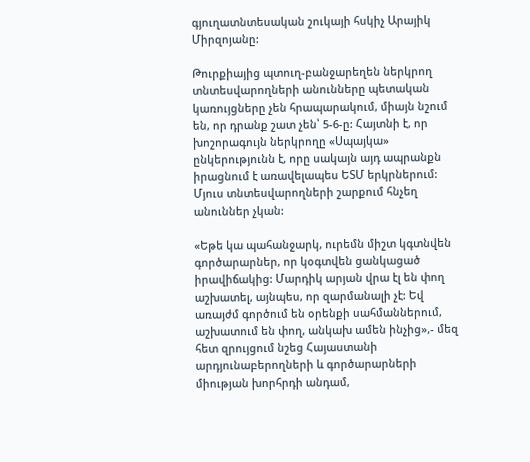գյուղատնտեսական շուկայի հսկիչ Արայիկ Միրզոյանը:

Թուրքիայից պտուղ-բանջարեղեն ներկրող տնտեսվարողների անունները պետական կառույցները չեն հրապարակում, միայն նշում են, որ դրանք շատ չեն՝ 5-6-ը: Հայտնի է, որ խոշորագույն ներկրողը «Սպայկա» ընկերությունն է, որը սակայն այդ ապրանքն իրացնում է առավելապես ԵՏՄ երկրներում: Մյուս տնտեսվարողների շարքում հնչեղ անուններ չկան:

«Եթե կա պահանջարկ, ուրեմն միշտ կգտնվեն գործարարներ, որ կօգտվեն ցանկացած իրավիճակից: Մարդիկ արյան վրա էլ են փող աշխատել, այնպես, որ զարմանալի չէ: Եվ առայժմ գործում են օրենքի սահմաններում, աշխատում են փող, անկախ ամեն ինչից»,- մեզ հետ զրույցում նշեց Հայաստանի արդյունաբերողների և գործարարների միության խորհրդի անդամ,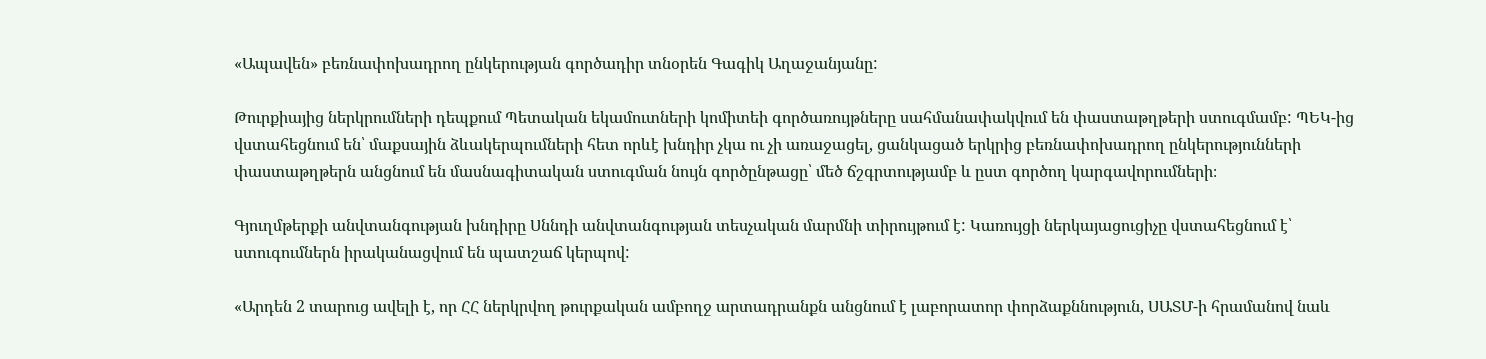«Ապավեն» բեռնափոխադրող ընկերության գործադիր տնօրեն Գագիկ Աղաջանյանը:

Թուրքիայից ներկրումների դեպքում Պետական եկամուտների կոմիտեի գործառույթները սահմանափակվում են փաստաթղթերի ստուգմամբ: ՊԵԿ-ից վստահեցնում են՝ մաքսային ձևակերպումների հետ որևէ խնդիր չկա ու չի առաջացել, ցանկացած երկրից բեռնափոխադրող ընկերությունների փաստաթղթերն անցնում են մասնագիտական ստուգման նույն գործընթացը՝ մեծ ճշգրտությամբ և ըստ գործող կարգավորումների։

Գյուղմթերքի անվտանգության խնդիրը Սննդի անվտանգության տեսչական մարմնի տիրույթում է: Կառույցի ներկայացուցիչը վստահեցնում է՝ ստուգումներն իրականացվում են պատշաճ կերպով:

«Արդեն 2 տարուց ավելի է, որ ՀՀ ներկրվող թուրքական ամբողջ արտադրանքն անցնում է լաբորատոր փորձաքննություն, ՍԱՏՄ-ի հրամանով նաև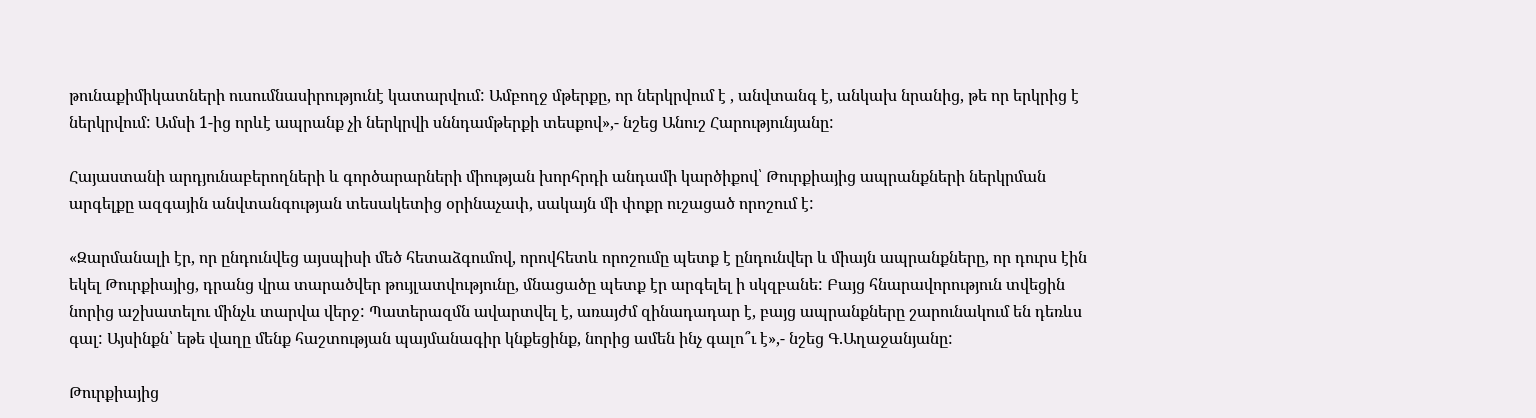թունաքիմիկատների ուսումնասիրությունէ կատարվում: Ամբողջ մթերքը, որ ներկրվում է , անվտանգ է, անկախ նրանից, թե որ երկրից է ներկրվում: Ամսի 1-ից որևէ ապրանք չի ներկրվի սննդամթերքի տեսքով»,- նշեց Անուշ Հարությունյանը:

Հայաստանի արդյունաբերողների և գործարարների միության խորհրդի անդամի կարծիքով՝ Թուրքիայից ապրանքների ներկրման արգելքը ազգային անվտանգության տեսակետից օրինաչափ, սակայն մի փոքր ուշացած որոշում է:

«Զարմանալի էր, որ ընդունվեց այսպիսի մեծ հետաձգումով, որովհետև որոշումը պետք է ընդունվեր և միայն ապրանքները, որ դուրս էին եկել Թուրքիայից, դրանց վրա տարածվեր թույլատվությունը, մնացածը պետք էր արգելել ի սկզբանե: Բայց հնարավորություն տվեցին նորից աշխատելու մինչև տարվա վերջ: Պատերազմն ավարտվել է, առայժմ զինադադար է, բայց ապրանքները շարունակում են դեռևս գալ: Այսինքն՝ եթե վաղը մենք հաշտության պայմանագիր կնքեցինք, նորից ամեն ինչ գալո՞ւ է»,- նշեց Գ.Աղաջանյանը:

Թուրքիայից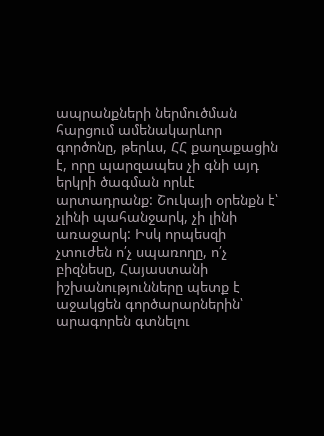ապրանքների ներմուծման հարցում ամենակարևոր գործոնը, թերևս, ՀՀ քաղաքացին է, որը պարզապես չի գնի այդ երկրի ծագման որևէ արտադրանք: Շուկայի օրենքն է՝ չլինի պահանջարկ, չի լինի առաջարկ: Իսկ որպեսզի չտուժեն ո՛չ սպառողը, ո՛չ բիզնեսը, Հայաստանի իշխանությունները պետք է աջակցեն գործարարներին՝ արագորեն գտնելու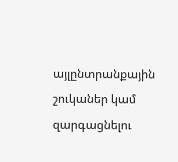այլընտրանքային շուկաներ կամ զարգացնելու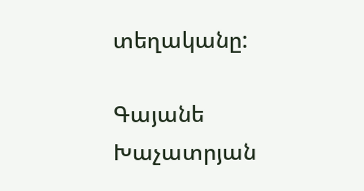տեղականը:

Գայանե Խաչատրյան